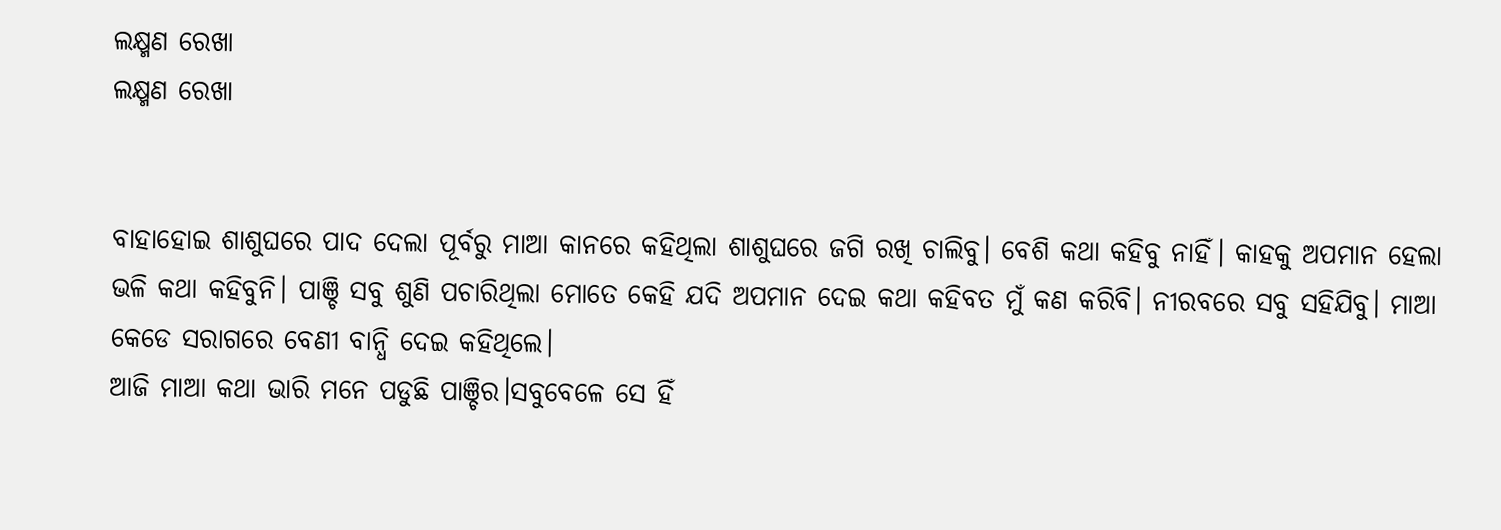ଲକ୍ଷ୍ମଣ ରେଖା
ଲକ୍ଷ୍ମଣ ରେଖା


ବାହାହୋଇ ଶାଶୁଘରେ ପାଦ ଦେଲା ପୂର୍ବରୁ ମାଆ କାନରେ କହିଥିଲା ଶାଶୁଘରେ ଜଗି ରଖି ଚାଲିବୁ। ବେଶି କଥା କହିବୁ ନାହିଁ। କାହକୁ ଅପମାନ ହେଲା ଭଳି କଥା କହିବୁନି। ପାଞ୍ଚି ସବୁ ଶୁଣି ପଚାରିଥିଲା ମୋତେ କେହି ଯଦି ଅପମାନ ଦେଇ କଥା କହିବତ ମୁଁ କଣ କରିବି। ନୀରବରେ ସବୁ ସହିଯିବୁ। ମାଆ କେଡେ ସରାଗରେ ବେଣୀ ବାନ୍ଧି ଦେଇ କହିଥିଲେ।
ଆଜି ମାଆ କଥା ଭାରି ମନେ ପଡୁଛି ପାଞ୍ଚିର।ସବୁବେଳେ ସେ ହିଁ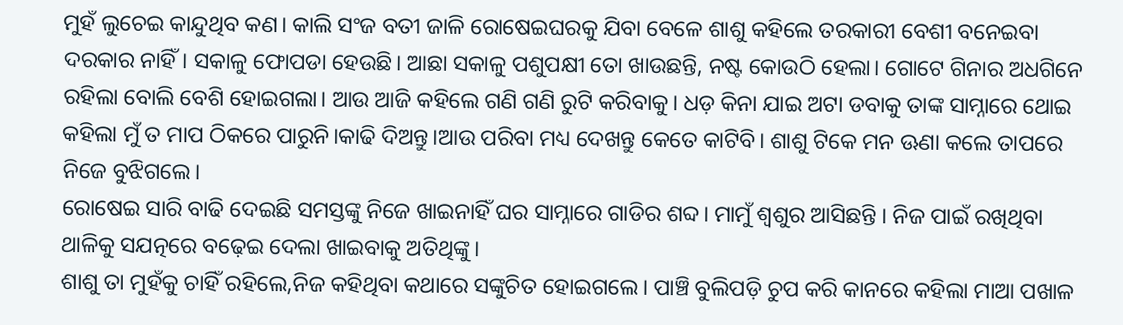ମୁହଁ ଲୁଚେଇ କାନ୍ଦୁଥିବ କଣ। କାଲି ସଂଜ ବତୀ ଜାଳି ରୋଷେଇଘରକୁ ଯିବା ବେଳେ ଶାଶୁ କହିଲେ ତରକାରୀ ବେଶୀ ବନେଇବା ଦରକାର ନାହିଁ। ସକାଳୁ ଫୋପଡା ହେଉଛି। ଆଛା ସକାଳୁ ପଶୁପକ୍ଷୀ ତୋ ଖାଉଛନ୍ତି, ନଷ୍ଟ କୋଉଠି ହେଲା। ଗୋଟେ ଗିନାର ଅଧଗିନେ ରହିଲା ବୋଲି ବେଶି ହୋଇଗଲା। ଆଉ ଆଜି କହିଲେ ଗଣି ଗଣି ରୁଟି କରିବାକୁ। ଧଡ଼ କିନା ଯାଇ ଅଟା ଡବାକୁ ତାଙ୍କ ସାମ୍ନାରେ ଥୋଇ କହିଲା ମୁଁ ତ ମାପ ଠିକରେ ପାରୁନି।କାଢି ଦିଅନ୍ତୁ।ଆଉ ପରିବା ମଧ୍ୟ ଦେଖନ୍ତୁ କେତେ କାଟିବି। ଶାଶୁ ଟିକେ ମନ ଊଣା କଲେ ତାପରେ ନିଜେ ବୁଝିଗଲେ।
ରୋଷେଇ ସାରି ବାଢି ଦେଇଛି ସମସ୍ତଙ୍କୁ ନିଜେ ଖାଇନାହିଁ ଘର ସାମ୍ନାରେ ଗାଡିର ଶବ୍ଦ। ମାମୁଁ ଶ୍ୱଶୁର ଆସିଛନ୍ତି । ନିଜ ପାଇଁ ରଖିଥିବା ଥାଳିକୁ ସଯତ୍ନରେ ବଢ଼େଇ ଦେଲା ଖାଇବାକୁ ଅତିଥିଙ୍କୁ।
ଶାଶୁ ତା ମୁହଁକୁ ଚାହିଁ ରହିଲେ,ନିଜ କହିଥିବା କଥାରେ ସଙ୍କୁଚିତ ହୋଇଗଲେ। ପାଞ୍ଚି ବୁଲିପଡ଼ି ଚୁପ କରି କାନରେ କହିଲା ମାଆ ପଖାଳ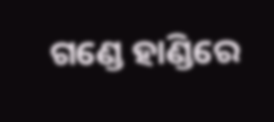ଗଣ୍ଡେ ହାଣ୍ଡିରେ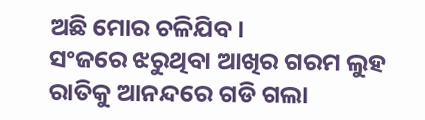ଅଛି ମୋର ଚଳିଯିବ।
ସଂଜରେ ଝରୁଥିବା ଆଖିର ଗରମ ଲୁହ ରାତିକୁ ଆନନ୍ଦରେ ଗଡି ଗଲା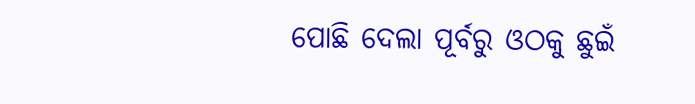ପୋଛି ଦେଲା ପୂର୍ବରୁ ଓଠକୁ ଛୁଇଁ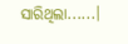ସାରିଥିଲା......।